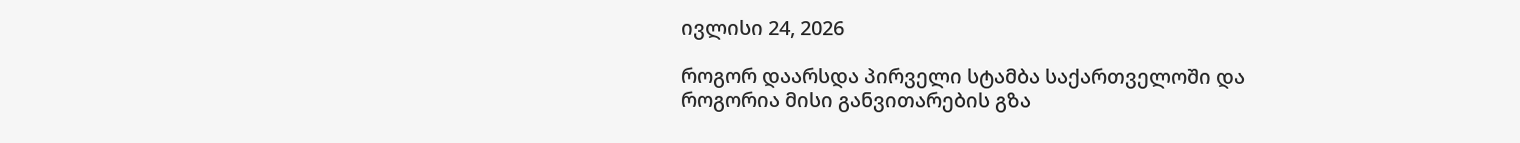ივლისი 24, 2026

როგორ დაარსდა პირველი სტამბა საქართველოში და როგორია მისი განვითარების გზა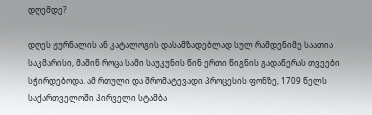დღემდე?

დღეს ჟურნალის ან კატალოგის დასამზადებლად სულ რამდენიმე საათია საკმარისი, მაშინ როცა სამი საუკუნის წინ ერთი წიგნის გადაწერას თვეები სჭირდებოდა. ამ რთული და შრომატევადი პროცესის ფონზე, 1709 წელს საქართველოში პირველი სტამბა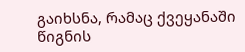გაიხსნა, რამაც ქვეყანაში წიგნის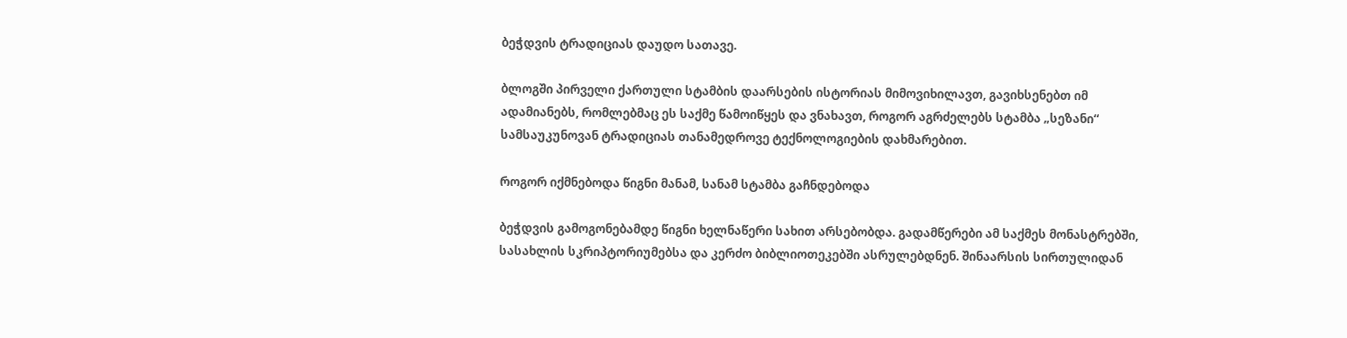ბეჭდვის ტრადიციას დაუდო სათავე.

ბლოგში პირველი ქართული სტამბის დაარსების ისტორიას მიმოვიხილავთ, გავიხსენებთ იმ ადამიანებს, რომლებმაც ეს საქმე წამოიწყეს და ვნახავთ, როგორ აგრძელებს სტამბა „სეზანი“ სამსაუკუნოვან ტრადიციას თანამედროვე ტექნოლოგიების დახმარებით.

როგორ იქმნებოდა წიგნი მანამ, სანამ სტამბა გაჩნდებოდა

ბეჭდვის გამოგონებამდე წიგნი ხელნაწერი სახით არსებობდა. გადამწერები ამ საქმეს მონასტრებში, სასახლის სკრიპტორიუმებსა და კერძო ბიბლიოთეკებში ასრულებდნენ. შინაარსის სირთულიდან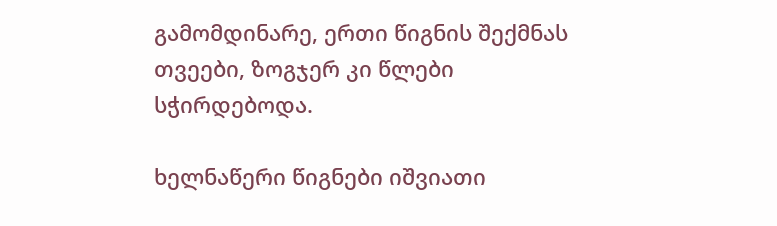გამომდინარე, ერთი წიგნის შექმნას თვეები, ზოგჯერ კი წლები სჭირდებოდა.

ხელნაწერი წიგნები იშვიათი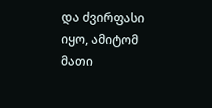და ძვირფასი იყო, ამიტომ მათი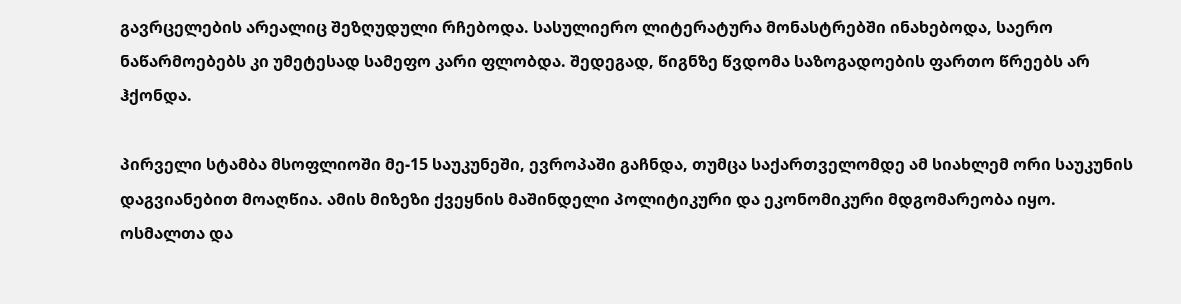გავრცელების არეალიც შეზღუდული რჩებოდა. სასულიერო ლიტერატურა მონასტრებში ინახებოდა, საერო ნაწარმოებებს კი უმეტესად სამეფო კარი ფლობდა. შედეგად, წიგნზე წვდომა საზოგადოების ფართო წრეებს არ ჰქონდა.

პირველი სტამბა მსოფლიოში მე-15 საუკუნეში, ევროპაში გაჩნდა, თუმცა საქართველომდე ამ სიახლემ ორი საუკუნის დაგვიანებით მოაღწია. ამის მიზეზი ქვეყნის მაშინდელი პოლიტიკური და ეკონომიკური მდგომარეობა იყო. ოსმალთა და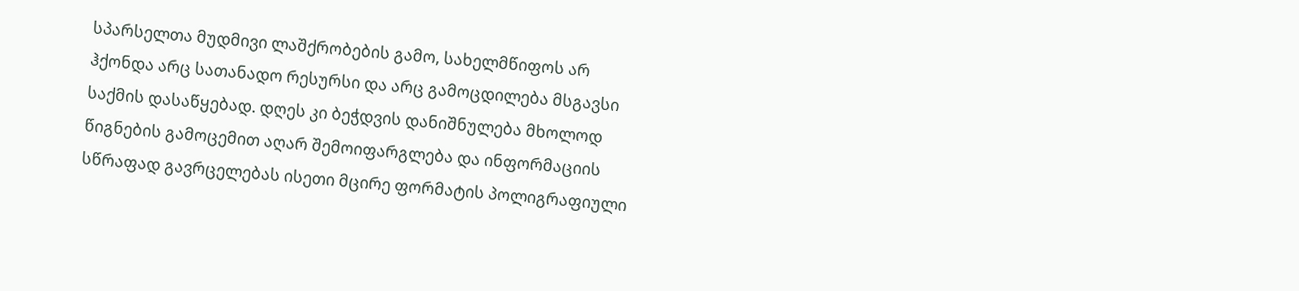სპარსელთა მუდმივი ლაშქრობების გამო, სახელმწიფოს არ ჰქონდა არც სათანადო რესურსი და არც გამოცდილება მსგავსი საქმის დასაწყებად. დღეს კი ბეჭდვის დანიშნულება მხოლოდ წიგნების გამოცემით აღარ შემოიფარგლება და ინფორმაციის სწრაფად გავრცელებას ისეთი მცირე ფორმატის პოლიგრაფიული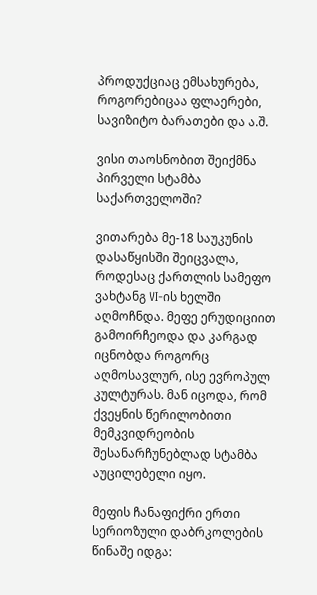პროდუქციაც ემსახურება, როგორებიცაა ფლაერები, სავიზიტო ბარათები და ა.შ.

ვისი თაოსნობით შეიქმნა პირველი სტამბა საქართველოში?

ვითარება მე-18 საუკუნის დასაწყისში შეიცვალა, როდესაც ქართლის სამეფო ვახტანგ VI-ის ხელში აღმოჩნდა. მეფე ერუდიციით გამოირჩეოდა და კარგად იცნობდა როგორც აღმოსავლურ, ისე ევროპულ კულტურას. მან იცოდა, რომ ქვეყნის წერილობითი მემკვიდრეობის შესანარჩუნებლად სტამბა აუცილებელი იყო.

მეფის ჩანაფიქრი ერთი სერიოზული დაბრკოლების წინაშე იდგა: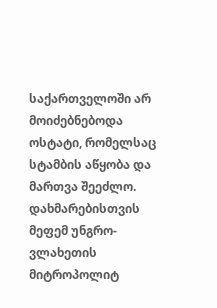საქართველოში არ მოიძებნებოდა ოსტატი, რომელსაც სტამბის აწყობა და მართვა შეეძლო. დახმარებისთვის მეფემ უნგრო-ვლახეთის მიტროპოლიტ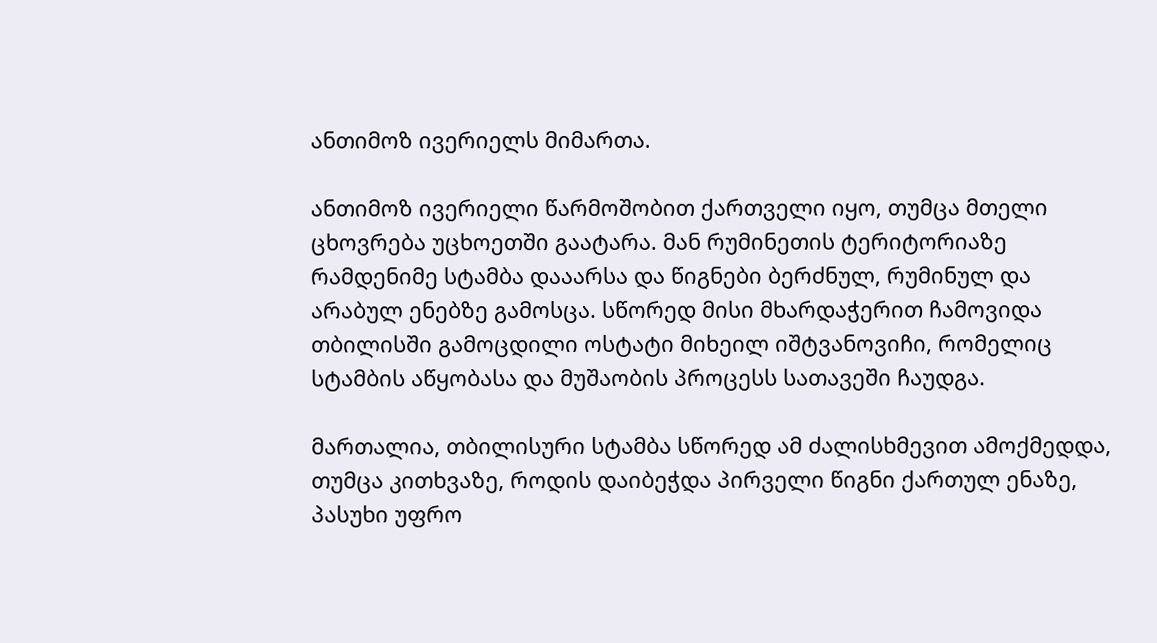ანთიმოზ ივერიელს მიმართა.

ანთიმოზ ივერიელი წარმოშობით ქართველი იყო, თუმცა მთელი ცხოვრება უცხოეთში გაატარა. მან რუმინეთის ტერიტორიაზე რამდენიმე სტამბა დააარსა და წიგნები ბერძნულ, რუმინულ და არაბულ ენებზე გამოსცა. სწორედ მისი მხარდაჭერით ჩამოვიდა თბილისში გამოცდილი ოსტატი მიხეილ იშტვანოვიჩი, რომელიც სტამბის აწყობასა და მუშაობის პროცესს სათავეში ჩაუდგა.

მართალია, თბილისური სტამბა სწორედ ამ ძალისხმევით ამოქმედდა, თუმცა კითხვაზე, როდის დაიბეჭდა პირველი წიგნი ქართულ ენაზე, პასუხი უფრო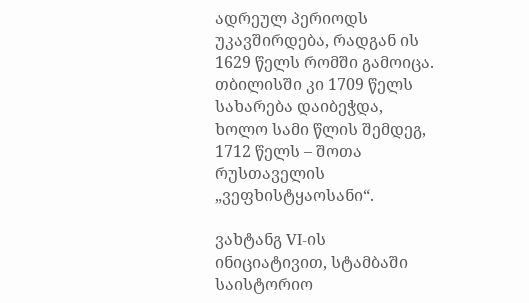ადრეულ პერიოდს უკავშირდება, რადგან ის 1629 წელს რომში გამოიცა. თბილისში კი 1709 წელს სახარება დაიბეჭდა, ხოლო სამი წლის შემდეგ, 1712 წელს – შოთა რუსთაველის „ვეფხისტყაოსანი“.

ვახტანგ VI-ის ინიციატივით, სტამბაში საისტორიო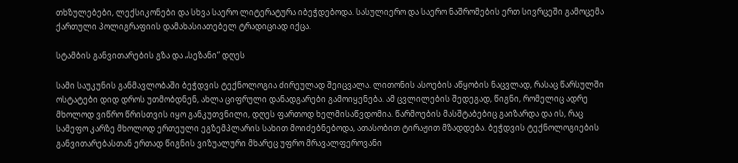თხზულებები, ლექსიკონები და სხვა საერო ლიტერატურა იბეჭდებოდა. სასულიერო და საერო ნაშრომების ერთ სივრცეში გამოცემა ქართული პოლიგრაფიის დამახასიათებელ ტრადიციად იქცა.

სტამბის განვითარების გზა და „სეზანი“ დღეს

სამი საუკუნის განმავლობაში ბეჭდვის ტექნოლოგია ძირეულად შეიცვალა. ლითონის ასოების აწყობის ნაცვლად, რასაც წარსულში ოსტატები დიდ დროს უთმობდნენ, ახლა ციფრული დანადგარები გამოიყენება. ამ ცვლილების შედეგად, წიგნი, რომელიც ადრე მხოლოდ ვიწრო წრისთვის იყო განკუთვნილი, დღეს ფართოდ ხელმისაწვდომია. წარმოების მასშტაბებიც გაიზარდა და ის, რაც სამეფო კარზე მხოლოდ ერთეული ეგზემპლარის სახით მოიძებნებოდა, ათასობით ტირაჟით მზადდება. ბეჭდვის ტექნოლოგიების განვითარებასთან ერთად წიგნის ვიზუალური მხარეც უფრო მრავალფეროვანი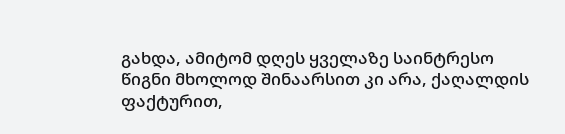გახდა, ამიტომ დღეს ყველაზე საინტრესო წიგნი მხოლოდ შინაარსით კი არა, ქაღალდის ფაქტურით,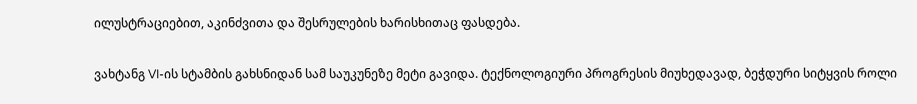ილუსტრაციებით, აკინძვითა და შესრულების ხარისხითაც ფასდება.

ვახტანგ VI-ის სტამბის გახსნიდან სამ საუკუნეზე მეტი გავიდა. ტექნოლოგიური პროგრესის მიუხედავად, ბეჭდური სიტყვის როლი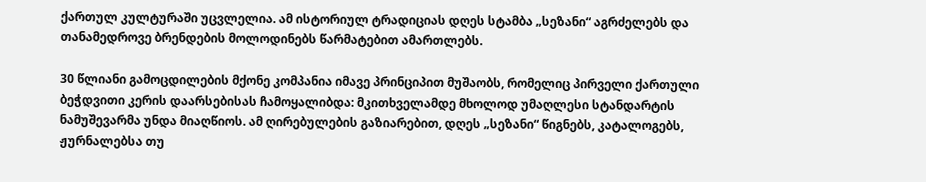ქართულ კულტურაში უცვლელია. ამ ისტორიულ ტრადიციას დღეს სტამბა „სეზანი“ აგრძელებს და თანამედროვე ბრენდების მოლოდინებს წარმატებით ამართლებს.

30 წლიანი გამოცდილების მქონე კომპანია იმავე პრინციპით მუშაობს, რომელიც პირველი ქართული ბეჭდვითი კერის დაარსებისას ჩამოყალიბდა: მკითხველამდე მხოლოდ უმაღლესი სტანდარტის ნამუშევარმა უნდა მიაღწიოს. ამ ღირებულების გაზიარებით, დღეს „სეზანი“ წიგნებს, კატალოგებს, ჟურნალებსა თუ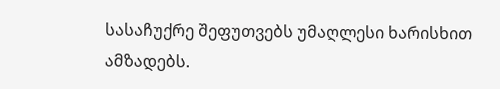სასაჩუქრე შეფუთვებს უმაღლესი ხარისხით ამზადებს.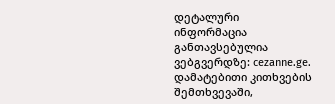დეტალური ინფორმაცია განთავსებულია ვებგვერდზე: cezanne.ge. დამატებითი კითხვების შემთხვევაში,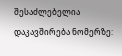შესაძლებელია დაკავშირება ნომერზე: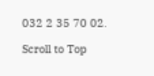032 2 35 70 02.

Scroll to Top